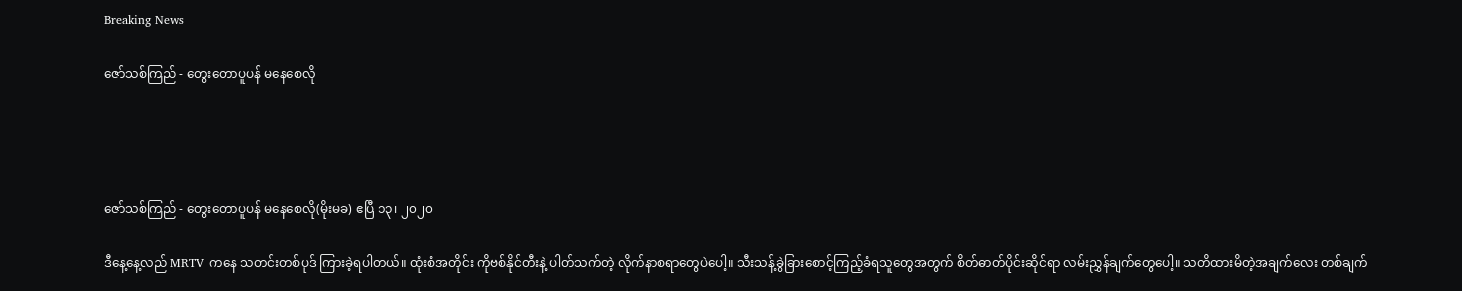Breaking News

ဇော်သစ်ကြည် - တွေးတောပူပန် မနေစေလို




ဇော်သစ်ကြည် - တွေးတောပူပန် မနေစေလို(မိုးမခ) ဧပြီ ၁၃၊ ၂၀၂၀

ဒီနေ့နေ့လည် MRTV ကနေ သတင်းတစ်ပုဒ် ကြားခဲ့ရပါတယ်။ ထုံးစံအတိုင်း ကိုဗစ်နိုင်တီးနဲ့ ပါတ်သက်တဲ့ လိုက်နာစရာတွေပဲပေါ့။ သီးသန့်ခွဲခြားစောင့်ကြည့်ခံရသူတွေအတွက် စိတ်ဓာတ်ပိုင်းဆိုင်ရာ လမ်းညွှန်ချက်တွေပေါ့။ သတိထားမိတဲ့အချက်လေး တစ်ချက်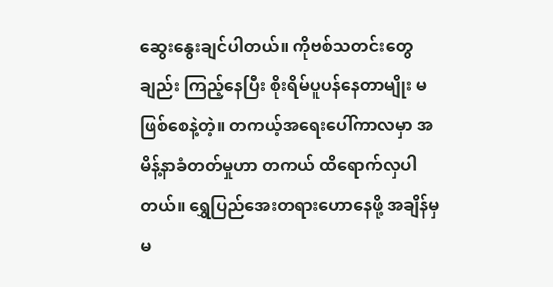ဆွေးနွေးချင်ပါတယ်။ ကိုဗစ်သတင်းတွေချည်း ကြည့်နေပြီး စိုးရိမ်ပူပန်နေတာမျိုး မဖြစ်စေနဲ့တဲ့။ တကယ့်အရေးပေါ်ကာလမှာ အမိန့်နာခံတတ်မှုဟာ တကယ် ထိရောက်လှပါတယ်။ ရွှေပြည်အေးတရားဟောနေဖို့ အချိန်မှ မ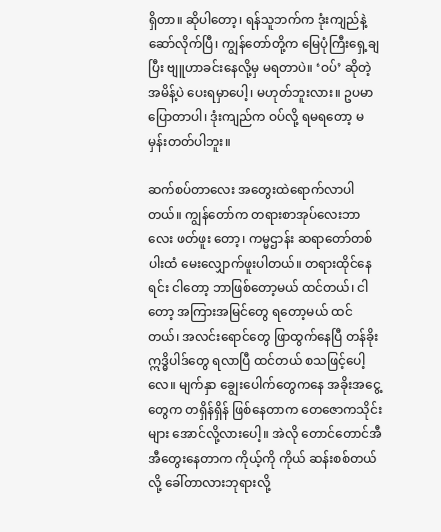ရှိတာ။ ဆိုပါတော့၊ ရန်သူဘက်က ဒုံးကျည်နဲ့ ဆော်လိုက်ပြီ၊ ကျွန်တော်တို့က မြေပုံကြီးရှေ့ချပြီး ဗျူဟာခင်းနေလို့မှ မရတာပဲ။ ‘ဝပ်’ ဆိုတဲ့ အမိန့်ပဲ ပေးရမှာပေါ့၊ မဟုတ်ဘူးလား။ ဥပမာ ပြောတာပါ၊ ဒုံးကျည်က ဝပ်လို့ ရမရတော့ မမှန်းတတ်ပါဘူး။

ဆက်စပ်တာလေး အတွေးထဲရောက်လာပါတယ်။ ကျွန်တော်က တရားစာအုပ်လေးဘာလေး ဖတ်ဖူး တော့၊ ကမ္မဌာန်း ဆရာတော်တစ်ပါးထံ မေးလျှောက်ဖူးပါတယ်။ တရားထိုင်နေရင်း ငါတော့ ဘာဖြစ်တော့မယ် ထင်တယ်၊ ငါတော့ အကြားအမြင်တွေ ရတော့မယ် ထင်တယ်၊ အလင်းရောင်တွေ ဖြာထွက်နေပြီ တန်ခိုး ဣဒ္ဓိပါဒ်တွေ ရလာပြီ ထင်တယ် စသဖြင့်ပေါ့လေ။ မျက်နှာ ချွေးပေါက်တွေကနေ အခိုးအငွေ့တွေက တရှိန်ရှိန် ဖြစ်နေတာက တေဇောကသိုင်းများ အောင်လို့လားပေါ့။ အဲလို တောင်တောင်အီအီတွေးနေတာက ကိုယ့်ကို ကိုယ် ဆန်းစစ်တယ်လို့ ခေါ်တာလားဘုရားလို့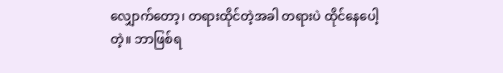လျှောက်တော့၊ တရားထိုင်တဲ့အခါ တရားပဲ ထိုင်နေပေါ့တဲ့။ ဘာဖြစ်ရ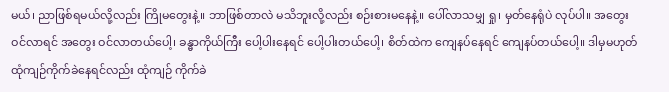မယ်၊ ညာဖြစ်ရမယ်လို့လည်း ကြိုမတွေးနဲ့။ ဘာဖြစ်တာလဲ မသိဘူးလို့လည်း စဉ်းစားမနေနဲ့။ ပေါ်လာသမျှ ရှု၊ မှတ်နေရုံပဲ လုပ်ပါ။ အတွေးဝင်လာရင် အတွေး ဝင်လာတယ်ပေါ့၊ ခန္ဓာကိုယ်ကြီး ပေါ့ပါးနေရင် ပေါ့ပါးတယ်ပေါ့၊ စိတ်ထဲက ကျေနပ်နေရင် ကျေနပ်တယ်ပေါ့။ ဒါမှမဟုတ် ထုံကျဉ်ကိုက်ခဲနေရင်လည်း ထုံကျဉ် ကိုက်ခဲ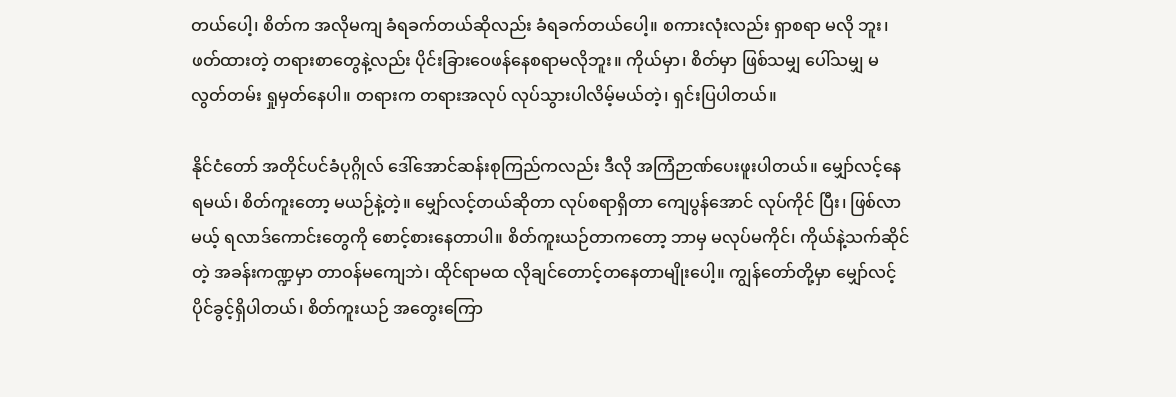တယ်ပေါ့၊ စိတ်က အလိုမကျ ခံရခက်တယ်ဆိုလည်း ခံရခက်တယ်ပေါ့။ စကားလုံးလည်း ရှာစရာ မလို ဘူး၊ ဖတ်ထားတဲ့ တရားစာတွေနဲ့လည်း ပိုင်းခြားဝေဖန်နေစရာမလိုဘူး။ ကိုယ်မှာ၊ စိတ်မှာ ဖြစ်သမျှ ပေါ်သမျှ မလွတ်တမ်း ရှုမှတ်နေပါ။ တရားက တရားအလုပ် လုပ်သွားပါလိမ့်မယ်တဲ့၊ ရှင်းပြပါတယ်။

နိုင်ငံတော် အတိုင်ပင်ခံပုဂ္ဂိုလ် ဒေါ်အောင်ဆန်းစုကြည်ကလည်း ဒီလို အကြံဉာဏ်ပေးဖူးပါတယ်။ မျှော်လင့်နေရမယ်၊ စိတ်ကူးတော့ မယဉ်နဲ့တဲ့။ မျှော်လင့်တယ်ဆိုတာ လုပ်စရာရှိတာ ကျေပွန်အောင် လုပ်ကိုင် ပြီး၊ ဖြစ်လာမယ့် ရလာဒ်ကောင်းတွေကို စောင့်စားနေတာပါ။ စိတ်ကူးယဉ်တာကတော့ ဘာမှ မလုပ်မကိုင်၊ ကိုယ်နဲ့သက်ဆိုင်တဲ့ အခန်းကဏ္ဍမှာ တာဝန်မကျေဘဲ၊ ထိုင်ရာမထ လိုချင်တောင့်တနေတာမျိုးပေါ့။ ကျွန်တော်တို့မှာ မျှော်လင့်ပိုင်ခွင့်ရှိပါတယ်၊ စိတ်ကူးယဉ် အတွေးကြော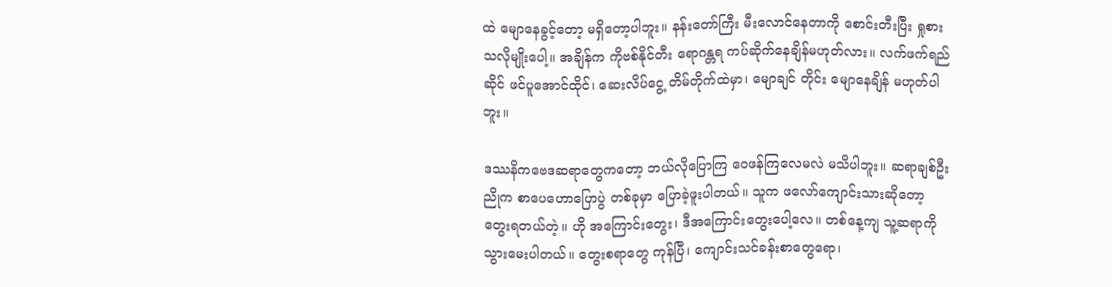ထဲ မျောနေခွင့်တော့ မရှိတော့ပါဘူး။ နန်းတော်ကြီး မီးလောင်နေတာကို စောင်းတီးပြီး ရှုစားသလိုမျိုးပေါ့။ အချိန်က ကိုဗစ်နိုင်တီး ရောဂန္တရ ကပ်ဆိုက်နေချိန်မဟုတ်လား။ လက်ဖက်ရည်ဆိုင် ဖင်ပူအောင်ထိုင်၊ ဆေးလိပ်ငွေ့ တိမ်တိုက်ထဲမှာ၊ မျောချင် တိုင်း မျောနေချိန် မဟုတ်ပါဘူး။

ဒဿနိကဗေဒဆရာတွေကတော့ ဘယ်လိုပြောကြ ဝေဖန်ကြလေမလဲ မသိပါဘူး။ ဆရာချစ်ဦးညိုက စာပေဟောပြောပွဲ တစ်ခုမှာ ပြောခဲ့ဖူးပါတယ်။ သူက ဖလော်ကျောင်းသားဆိုတော့ တွေးရတယ်တဲ့။ ဟို အကြောင်းတွေး၊ ဒီအကြောင်းတွေးပေါ့လေ။ တစ်နေ့ကျ သူ့ဆရာကို သွားမေးပါတယ်။ တွေးစရာတွေ ကုန်ပြီ၊ ကျောင်းသင်ခန်းစာတွေရော၊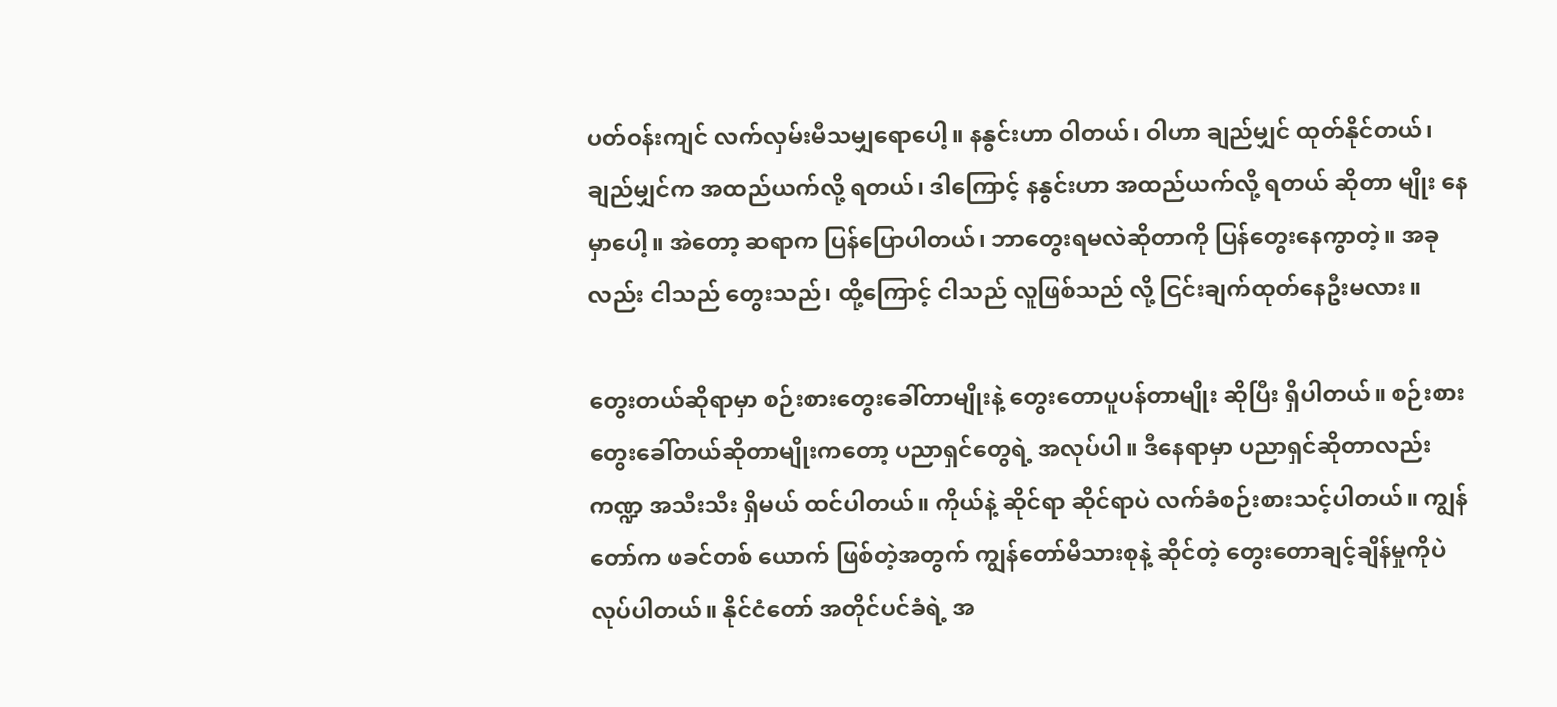ပတ်ဝန်းကျင် လက်လှမ်းမီသမျှရောပေါ့။ နနွင်းဟာ ဝါတယ်၊ ဝါဟာ ချည်မျှင် ထုတ်နိုင်တယ်၊ ချည်မျှင်က အထည်ယက်လို့ ရတယ်၊ ဒါကြောင့် နနွင်းဟာ အထည်ယက်လို့ ရတယ် ဆိုတာ မျိုး နေမှာပေါ့။ အဲတော့ ဆရာက ပြန်ပြောပါတယ်၊ ဘာတွေးရမလဲဆိုတာကို ပြန်တွေးနေကွာတဲ့။ အခုလည်း ငါသည် တွေးသည်၊ ထို့ကြောင့် ငါသည် လူဖြစ်သည် လို့ ငြင်းချက်ထုတ်နေဦးမလား။

တွေးတယ်ဆိုရာမှာ စဉ်းစားတွေးခေါ်တာမျိုးနဲ့ တွေးတောပူပန်တာမျိုး ဆိုပြီး ရှိပါတယ်။ စဉ်းစား တွေးခေါ်တယ်ဆိုတာမျိုးကတော့ ပညာရှင်တွေရဲ့ အလုပ်ပါ။ ဒီနေရာမှာ ပညာရှင်ဆိုတာလည်း ကဏ္ဍ အသီးသီး ရှိမယ် ထင်ပါတယ်။ ကိုယ်နဲ့ ဆိုင်ရာ ဆိုင်ရာပဲ လက်ခံစဉ်းစားသင့်ပါတယ်။ ကျွန်တော်က ဖခင်တစ် ယောက် ဖြစ်တဲ့အတွက် ကျွန်တော်မိသားစုနဲ့ ဆိုင်တဲ့ တွေးတောချင့်ချိန်မှုကိုပဲ လုပ်ပါတယ်။ နိုင်ငံတော် အတိုင်ပင်ခံရဲ့ အ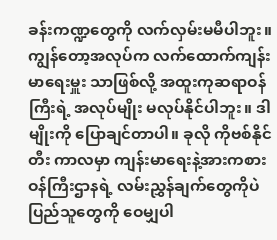ခန်းကဏ္ဍတွေကို လက်လှမ်းမမီပါဘူး။ ကျွန်တော့အလုပ်က လက်ထောက်ကျန်းမာရေးမှူး သာဖြစ်လို့ အထူးကုဆရာဝန်ကြီးရဲ့ အလုပ်မျိုး မလုပ်နိုင်ပါဘူး။ ဒါမျိုးကို ပြောချင်တာပါ။ ခုလို ကိုဗစ်နိုင်တီး ကာလမှာ ကျန်းမာရေးနဲ့အားကစားဝန်ကြီးဌာနရဲ့ လမ်းညွှန်ချက်တွေကိုပဲ ပြည်သူတွေကို ဝေမျှပါ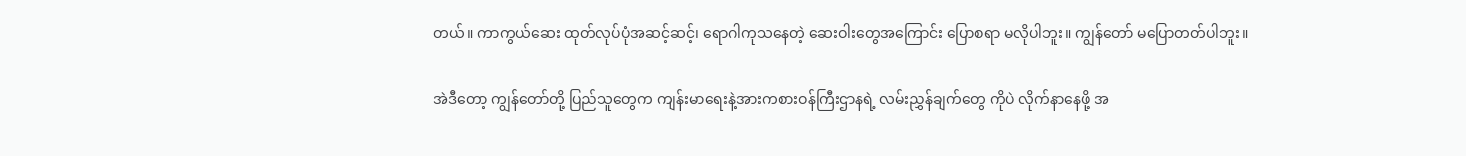တယ်။ ကာကွယ်ဆေး ထုတ်လုပ်ပုံအဆင့်ဆင့်၊ ရောဂါကုသနေတဲ့ ဆေးဝါးတွေအကြောင်း ပြောစရာ မလိုပါဘူး။ ကျွန်တော် မပြောတတ်ပါဘူး။

အဲဒီတော့ ကျွန်တော်တို့ ပြည်သူတွေက ကျန်းမာရေးနဲ့အားကစားဝန်ကြီးဌာနရဲ့ လမ်းညွှန်ချက်တွေ ကိုပဲ လိုက်နာနေဖို့ အ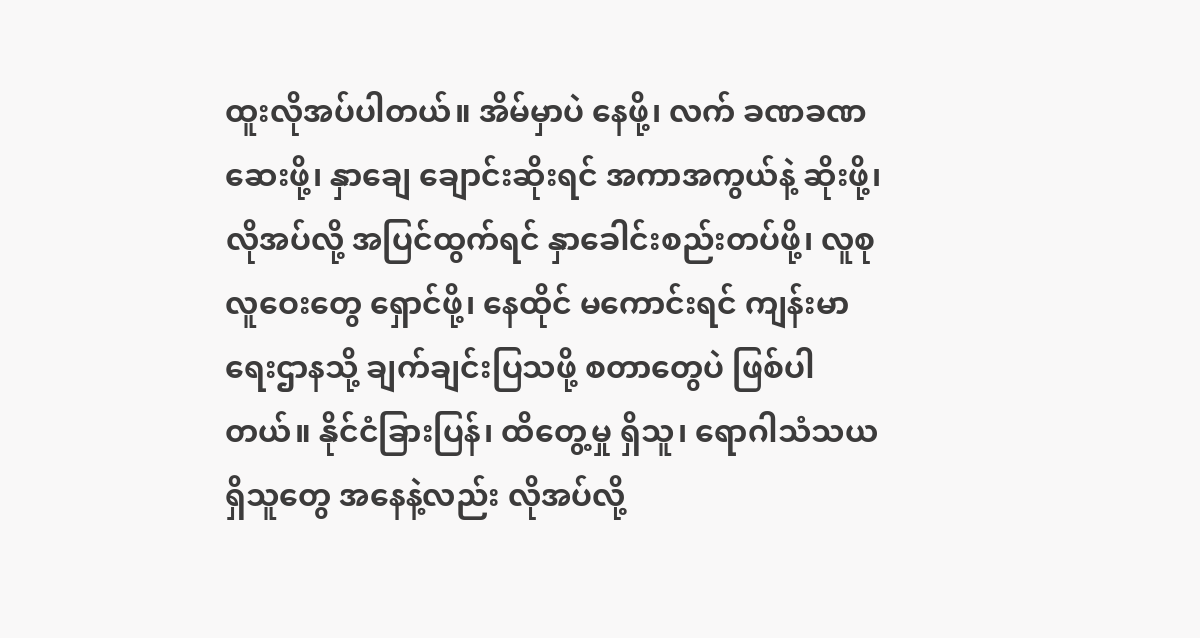ထူးလိုအပ်ပါတယ်။ အိမ်မှာပဲ နေဖို့၊ လက် ခဏခဏဆေးဖို့၊ နှာချေ ချောင်းဆိုးရင် အကာအကွယ်နဲ့ ဆိုးဖို့၊ လိုအပ်လို့ အပြင်ထွက်ရင် နှာခေါင်းစည်းတပ်ဖို့၊ လူစုလူဝေးတွေ ရှောင်ဖို့၊ နေထိုင် မကောင်းရင် ကျန်းမာရေးဌာနသို့ ချက်ချင်းပြသဖို့ စတာတွေပဲ ဖြစ်ပါတယ်။ နိုင်ငံခြားပြန်၊ ထိတွေ့မှု ရှိသူ၊ ရောဂါသံသယရှိသူတွေ အနေနဲ့လည်း လိုအပ်လို့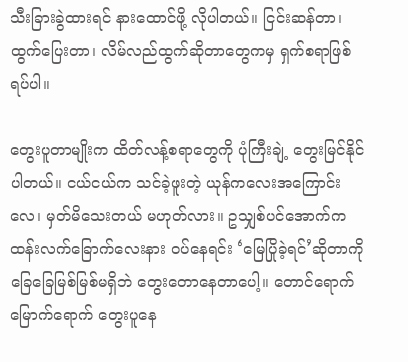သီးခြားခွဲထားရင် နားထောင်ဖို့ လိုပါတယ်။ ငြင်းဆန်တာ၊ ထွက်ပြေးတာ၊ လိမ်လည်ထွက်ဆိုတာတွေကမှ ရှက်စရာဖြစ်ရပ်ပါ။

တွေးပူတာမျိုးက ထိတ်လန့်စရာတွေကို ပုံကြီးချဲ့ တွေးမြင်နိုင်ပါတယ်။ ငယ်ငယ်က သင်ခဲ့ဖူးတဲ့ ယုန်ကလေးအကြောင်းလေ၊ မှတ်မိသေးတယ် မဟုတ်လား။ ဥသျှစ်ပင်အောက်က ထန်းလက်ခြောက်လေးနား ဝပ်နေရင်း ‘မြေပြိုခဲ့ရင်’ဆိုတာကို ခြေခြေမြစ်မြစ်မရှိဘဲ တွေးတောနေတာပေါ့။ တောင်ရောက်မြောက်ရောက် တွေးပူနေ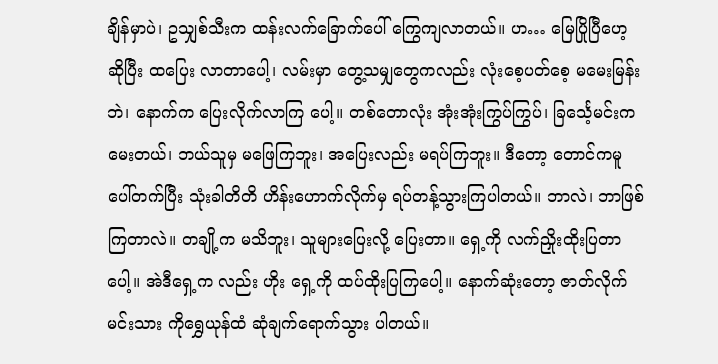ချိန်မှာပဲ၊ ဥသျှစ်သီးက ထန်းလက်ခြောက်ပေါ် ကြွေကျလာတယ်။ ဟ… မြေပြိုပြီဟေ့ ဆိုပြီး ထပြေး လာတာပေါ့၊ လမ်းမှာ တွေ့သမျှတွေကလည်း လုံးစေ့ပတ်စေ့ မမေးမြန်းဘဲ၊ နောက်က ပြေးလိုက်လာကြ ပေါ့။ တစ်တောလုံး အုံးအုံးကြွပ်ကြွပ်၊ ခြင်္သေ့မင်းက မေးတယ်၊ ဘယ်သူမှ မဖြေကြဘူး၊ အပြေးလည်း မရပ်ကြဘူး။ ဒီတော့ တောင်ကမူပေါ်တက်ပြီး သုံးခါတိတိ ဟိန်းဟောက်လိုက်မှ ရပ်တန့်သွားကြပါတယ်။ ဘာလဲ၊ ဘာဖြစ်ကြတာလဲ။ တချို့က မသိဘူး၊ သူများပြေးလို့ ပြေးတာ။ ရှေ့ကို လက်ညှိုးထိုးပြတာပေါ့။ အဲဒီရှေ့က လည်း ဟိုး ရှေ့ကို ထပ်ထိုးပြကြပေါ့။ နောက်ဆုံးတော့ ဇာတ်လိုက်မင်းသား ကိုရွှေယုန်ထံ ဆုံချက်ရောက်သွား ပါတယ်။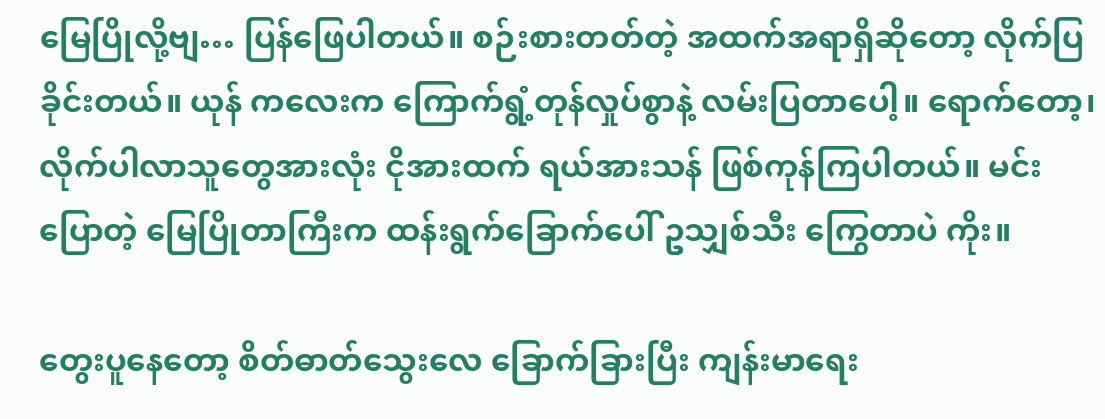မြေပြိုလို့ဗျ… ပြန်ဖြေပါတယ်။ စဉ်းစားတတ်တဲ့ အထက်အရာရှိဆိုတော့ လိုက်ပြခိုင်းတယ်။ ယုန် ကလေးက ကြောက်ရွံ့တုန်လှုပ်စွာနဲ့ လမ်းပြတာပေါ့။ ရောက်တော့၊ လိုက်ပါလာသူတွေအားလုံး ငိုအားထက် ရယ်အားသန် ဖြစ်ကုန်ကြပါတယ်။ မင်း ပြောတဲ့ မြေပြိုတာကြီးက ထန်းရွက်ခြောက်ပေါ် ဥသျှစ်သီး ကြွေတာပဲ ကိုး။

တွေးပူနေတော့ စိတ်ဓာတ်သွေးလေ ခြောက်ခြားပြီး ကျန်းမာရေး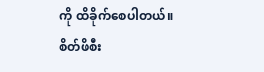ကို ထိခိုက်စေပါတယ်။ စိတ်ဖိစီး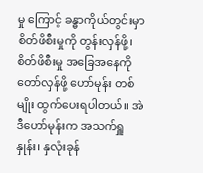မှု ကြောင့် ခန္ဓာကိုယ်တွင်းမှာ စိတ်ဖိစီးမှုကို တွန်းလှန်ဖို့၊ စိတ်ဖိစီးမှု အခြေအနေကို တော်လှန်ဖို့ ဟော်မုန်း တစ်မျိုး ထွက်ပေးရပါတယ်။ အဲဒီဟော်မုန်းက အသက်ရှူနှုန်း၊ နှလုံးခုန်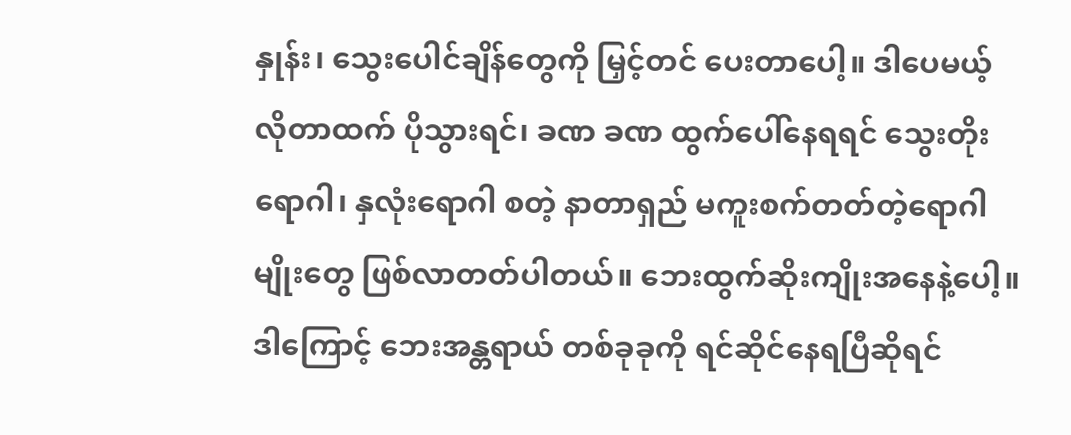နှုန်း၊ သွေးပေါင်ချိန်တွေကို မြှင့်တင် ပေးတာပေါ့။ ဒါပေမယ့် လိုတာထက် ပိုသွားရင်၊ ခဏ ခဏ ထွက်ပေါ်နေရရင် သွေးတိုးရောဂါ၊ နှလုံးရောဂါ စတဲ့ နာတာရှည် မကူးစက်တတ်တဲ့ရောဂါမျိုးတွေ ဖြစ်လာတတ်ပါတယ်။ ဘေးထွက်ဆိုးကျိုးအနေနဲ့ပေါ့။ ဒါကြောင့် ဘေးအန္တရာယ် တစ်ခုခုကို ရင်ဆိုင်နေရပြီဆိုရင်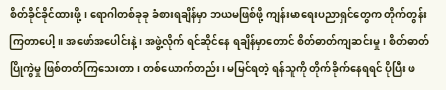စိတ်ခိုင်ခိုင်ထားဖို့၊ ရောဂါတစ်ခုခု ခံစားရချိန်မှာ ဘယမဖြစ်ဖို့ ကျန်းမာရေးပညာရှင်တွေက တိုက်တွန်းကြတာပေါ့။ အဖော်အပေါင်းနဲ့၊ အဖွဲ့လိုက် ရင်ဆိုင်နေ ရချိန်မှာတောင် စိတ်ဓာတ်ကျဆင်းမှု၊ စိတ်ဓာတ်ပြိုကွဲမှု ဖြစ်တတ်ကြသေးတာ၊ တစ်ယောက်တည်း၊ မမြင်ရတဲ့ ရန်သူကို တိုက်ခိုက်နေရရင် ပိုပြီး ဖ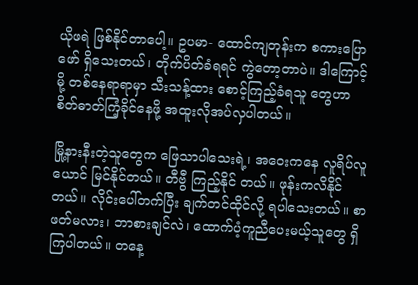ယိုဖရဲ ဖြစ်နိုင်တာပေါ့။ ဥပမာ- ထောင်ကျတုန်းက စကားပြောဖော် ရှိသေးတယ်၊ တိုက်ပိတ်ခံရရင် ကွဲတော့တာပဲ။ ဒါကြောင့်မို့ တစ်နေရာရာမှာ သီးသန့်ထား စောင့်ကြည့်ခံရသူ တွေဟာ စိတ်ဓာတ်ကြံ့ခိုင်နေဖို့ အထူးလိုအပ်လှပါတယ်။

မြို့နားနီးတဲ့သူတွေက ဖြေသာပါသေးရဲ့၊ အဝေးကနေ လူရိပ်လူယောင် မြင်နိုင်တယ်။ တီဗွီ ကြည့်နိုင် တယ်။ ဖုန်းကလိနိုင်တယ်။ လိုင်းပေါ်တက်ပြီး ချက်တင်ထိုင်လို့ ရပါသေးတယ်။ စာဖတ်မလား၊ ဘာစားချင်လဲ၊ ထောက်ပံ့ကူညီပေးမယ့်သူတွေ ရှိကြပါတယ်။ တနေ့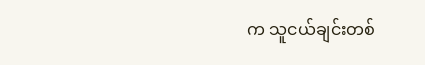က သူငယ်ချင်းတစ်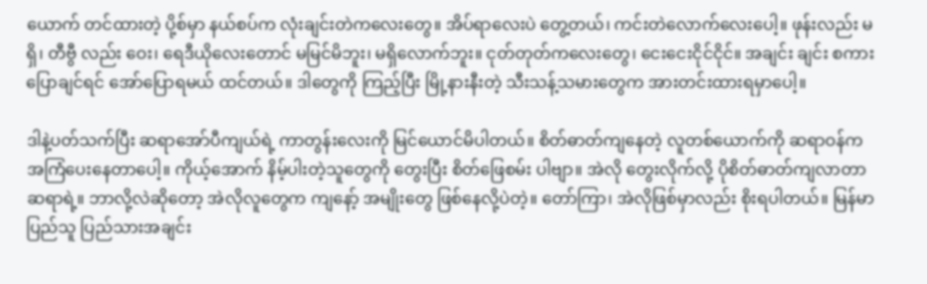ယောက် တင်ထားတဲ့ ပို့စ်မှာ နယ်စပ်က လုံးချင်းတဲကလေးတွေ။ အိပ်ရာလေးပဲ တွေ့တယ်၊ ကင်းတဲလောက်လေးပေါ့။ ဖုန်းလည်း မရှိ၊ တီဗွီ လည်း ဝေး၊ ရေဒီယိုလေးတောင် မမြင်မိဘူး၊ မရှိလောက်ဘူး။ ငုတ်တုတ်ကလေးတွေ၊ ငေးငေးငိုင်ငိုင်။ အချင်း ချင်း စကားပြောချင်ရင် အော်ပြောရမယ် ထင်တယ်။ ဒါတွေကို ကြည့်ပြီး မြို့နားနီးတဲ့ သီးသန့်သမားတွေက အားတင်းထားရမှာပေါ့။

ဒါနဲ့ပတ်သက်ပြီး ဆရာအော်ပီကျယ်ရဲ့ ကာတွန်းလေးကို မြင်ယောင်မိပါတယ်။ စိတ်ဓာတ်ကျနေတဲ့ လူတစ်ယောက်ကို ဆရာဝန်က အကြံပေးနေတာပေါ့။ ကိုယ့်အောက် နိမ့်ပါးတဲ့သူတွေကို တွေးပြီး စိတ်ဖြေစမ်း ပါဗျာ။ အဲလို တွေးလိုက်လို့ ပိုစိတ်ဓာတ်ကျလာတာ ဆရာရဲ့။ ဘာလို့လဲဆိုတော့ အဲလိုလူတွေက ကျနော့် အမျိုးတွေ ဖြစ်နေလို့ပဲတဲ့။ တော်ကြာ၊ အဲလိုဖြစ်မှာလည်း စိုးရပါတယ်။ မြန်မာပြည်သူ ပြည်သားအချင်း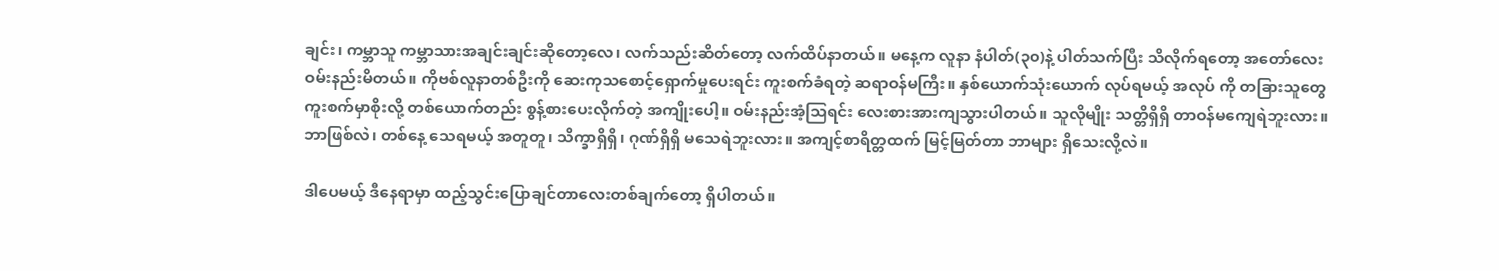ချင်း၊ ကမ္ဘာသူ ကမ္ဘာသားအချင်းချင်းဆိုတော့လေ၊ လက်သည်းဆိတ်တော့ လက်ထိပ်နာတယ်။ မနေ့က လူနာ နံပါတ်(၃၀)နဲ့ ပါတ်သက်ပြီး သိလိုက်ရတော့ အတော်လေး ဝမ်းနည်းမိတယ်။ ကိုဗစ်လူနာတစ်ဦးကို ဆေးကုသစောင့်ရှောက်မှုပေးရင်း ကူးစက်ခံရတဲ့ ဆရာဝန်မကြီး။ နှစ်ယောက်သုံးယောက် လုပ်ရမယ့် အလုပ် ကို တခြားသူတွေ ကူးစက်မှာစိုးလို့ တစ်ယောက်တည်း စွန့်စားပေးလိုက်တဲ့ အကျိုးပေါ့။ ဝမ်းနည်းအံ့ဩရင်း လေးစားအားကျသွားပါတယ်။ သူလိုမျိုး သတ္တိရှိရှိ တာဝန်မကျေရဲဘူးလား။ ဘာဖြစ်လဲ၊ တစ်နေ့ သေရမယ့် အတူတူ၊ သိက္ခာရှိရှိ၊ ဂုဏ်ရှိရှိ မသေရဲဘူးလား။ အကျင့်စာရိတ္တထက် မြင့်မြတ်တာ ဘာများ ရှိသေးလို့လဲ။

ဒါပေမယ့် ဒီနေရာမှာ ထည့်သွင်းပြောချင်တာလေးတစ်ချက်တော့ ရှိပါတယ်။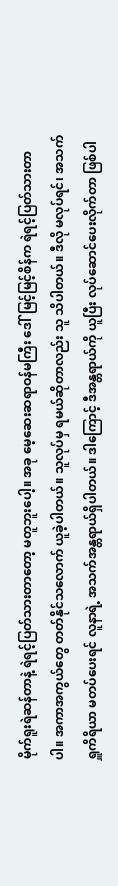မိုက်ရူးရဲဆန်တာနဲ့ ရဲရင့်ပြတ်သားတာတော့ မတူဘူးပေါ့။ အခု မေ့ဆေးဆရာဝန်မကြီး ဒေါ်မြင့်မြင့်စိန်က ရဲရင့်ပြတ်သားတာပါ။ အကာအကွယ်တွေ တတ်နိုင်သလောက် ယူခဲ့ပါတယ်။ သူလုပ်မှ ရမယ်ဆိုတာလည်း သူ သိပါတယ်။ ဒီလို မလုပ်ရင်၊ အသက်ရှူကိရိယာ မတပ်ပေးရင် လူနာရဲ့ အသက်အန္တရာယ်ရှိပါတယ်။ ဒါကြောင့် ဒီအန္တရာယ်ကို ယူပြီး လုပ်ဆောင်ပေးလိုက်တာ ဖြစ်ပါ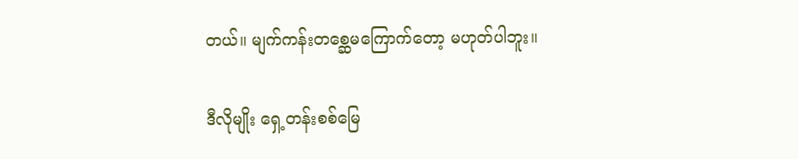တယ်။ မျက်ကန်းတစ္ဆေမကြောက်တော့ မဟုတ်ပါဘူး။

ဒီလိုမျိုး ရှေ့တန်းစစ်မြေ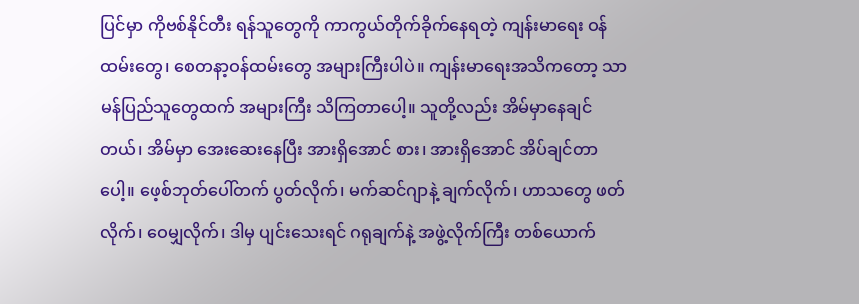ပြင်မှာ ကိုဗစ်နိုင်တီး ရန်သူတွေကို ကာကွယ်တိုက်ခိုက်နေရတဲ့ ကျန်းမာရေး ဝန်ထမ်းတွေ၊ စေတနာ့ဝန်ထမ်းတွေ အများကြီးပါပဲ။ ကျန်းမာရေးအသိကတော့ သာမန်ပြည်သူတွေထက် အများကြီး သိကြတာပေါ့။ သူတို့လည်း အိမ်မှာနေချင်တယ်၊ အိမ်မှာ အေးဆေးနေပြီး အားရှိအောင် စား၊ အားရှိအောင် အိပ်ချင်တာပေါ့။ ဖေ့စ်ဘုတ်ပေါ်တက် ပွတ်လိုက်၊ မက်ဆင်ဂျာနဲ့ ချက်လိုက်၊ ဟာသတွေ ဖတ်လိုက်၊ ဝေမျှလိုက်၊ ဒါမှ ပျင်းသေးရင် ဂရုချက်နဲ့ အဖွဲ့လိုက်ကြီး တစ်ယောက်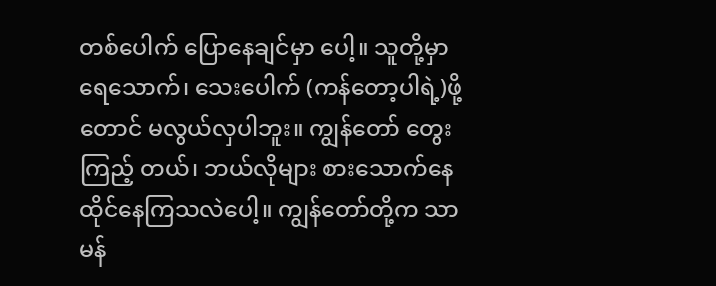တစ်ပေါက် ပြောနေချင်မှာ ပေါ့။ သူတို့မှာ ရေသောက်၊ သေးပေါက် (ကန်တော့ပါရဲ့)ဖို့တောင် မလွယ်လှပါဘူး။ ကျွန်တော် တွေးကြည့် တယ်၊ ဘယ်လိုများ စားသောက်နေထိုင်နေကြသလဲပေါ့။ ကျွန်တော်တို့က သာမန်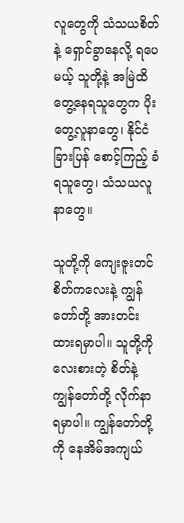လူတွေကို သံသယစိတ်နဲ့ ရှောင်ခွာနေလို့ ရပေမယ့် သူတို့နဲ့ အမြဲထိတွေ့နေရသူတွေက ပိုးတွေ့လူနာတွေ၊ နိုင်ငံခြားပြန် စောင့်ကြည့် ခံရသူတွေ၊ သံသယလူနာတွေ။

သူတို့ကို ကျေးဇူးတင်စိတ်ကလေးနဲ့ ကျွန်တော်တို့ အားတင်းထားရမှာပါ။ သူတို့ကို လေးစားတဲ့ စိတ်နဲ့ ကျွန်တော်တို့ လိုက်နာရမှာပါ။ ကျွန်တော်တို့ကို နေအိမ်အကျယ်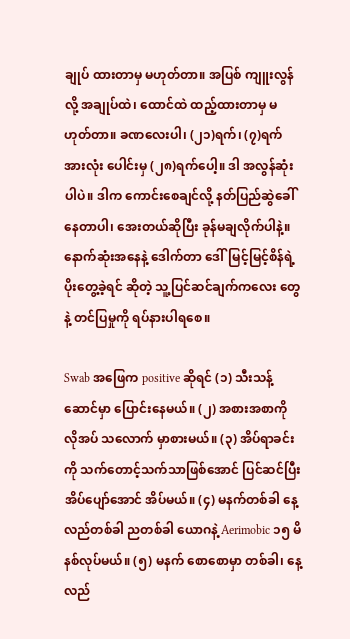ချုပ် ထားတာမှ မဟုတ်တာ။ အပြစ် ကျူးလွန်လို့ အချုပ်ထဲ၊ ထောင်ထဲ ထည့်ထားတာမှ မဟုတ်တာ။ ခဏလေးပါ၊ (၂၁)ရက်၊ (၇)ရက် အားလုံး ပေါင်းမှ (၂၈)ရက်ပေါ့။ ဒါ အလွန်ဆုံးပါပဲ။ ဒါက ကောင်းစေချင်လို့ နတ်ပြည်ဆွဲခေါ်နေတာပါ၊ အေးတယ်ဆိုပြီး ခုန်မချလိုက်ပါနဲ့။ နောက်ဆုံးအနေနဲ့ ဒေါက်တာ ဒေါ်မြင့်မြင့်စိန်ရဲ့ ပိုးတွေ့ခဲ့ရင် ဆိုတဲ့ သူ့ပြင်ဆင်ချက်ကလေး တွေနဲ့ တင်ပြမှုကို ရပ်နားပါရစေ။

Swab အဖြေက positive ဆိုရင် (၁) သီးသန့်ဆောင်မှာ ပြောင်းနေမယ်။ (၂) အစားအစာကို လိုအပ် သလောက် မှာစားမယ်။ (၃) အိပ်ရာခင်းကို သက်တောင့်သက်သာဖြစ်အောင် ပြင်ဆင်ပြီး အိပ်ပျော်အောင် အိပ်မယ်။ (၄) မနက်တစ်ခါ နေ့လည်တစ်ခါ ညတစ်ခါ ယောဂနဲ့ Aerimobic ၁၅ မိနစ်လုပ်မယ်။ (၅) မနက် စောစောမှာ တစ်ခါ၊ နေ့လည်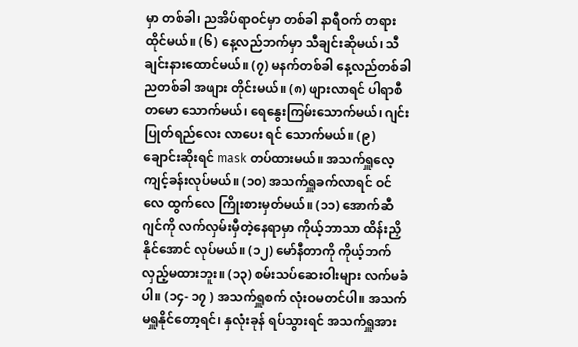မှာ တစ်ခါ၊ ညအိပ်ရာဝင်မှာ တစ်ခါ နာရီဝက် တရားထိုင်မယ်။ (၆) နေ့လည်ဘက်မှာ သီချင်းဆိုမယ်၊ သီချင်းနားထောင်မယ်။ (၇) မနက်တစ်ခါ နေ့လည်တစ်ခါ ညတစ်ခါ အဖျား တိုင်းမယ်။ (၈) ဖျားလာရင် ပါရာစီတမော သောက်မယ်၊ ရေနွေးကြမ်းသောက်မယ်၊ ဂျင်းပြုတ်ရည်လေး လာပေး ရင် သောက်မယ်။ (၉) ချောင်းဆိုးရင် mask တပ်ထားမယ်။ အသက်ရှူလေ့ကျင့်ခန်းလုပ်မယ်။ (၁၀) အသက်ရှူခက်လာရင် ဝင်လေ ထွက်လေ ကြိုးစားမှတ်မယ်။ (၁၁) အောက်ဆီဂျင်ကို လက်လှမ်းမှီတဲ့နေရာမှာ ကိုယ့်ဘာသာ ထိန်းညှိနိုင်အောင် လုပ်မယ်။ (၁၂) မော်နီတာကို ကိုယ့်ဘက် လှည့်မထားဘူး။ (၁၃) စမ်းသပ်ဆေးဝါးများ လက်မခံပါ။ (၁၄- ၁၇ ) အသက်ရှူစက် လုံးဝမတင်ပါ။ အသက်မရှူနိုင်တော့ရင်၊ နှလုံးခုန် ရပ်သွားရင် အသက်ရှူအား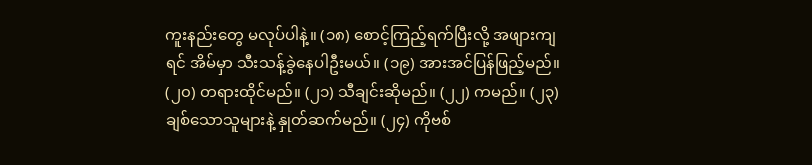ကူးနည်းတွေ မလုပ်ပါနဲ့။ (၁၈) စောင့်ကြည့်ရက်ပြီးလို့ အဖျားကျရင် အိမ်မှာ သီးသန့်ခွဲနေပါဦးမယ်။ (၁၉) အားအင်ပြန်ဖြည့်မည်။ (၂၀) တရားထိုင်မည်။ (၂၁) သီချင်းဆိုမည်။ (၂၂) ကမည်။ (၂၃) ချစ်သောသူများနဲ့ နှုတ်ဆက်မည်။ (၂၄) ကိုဗစ်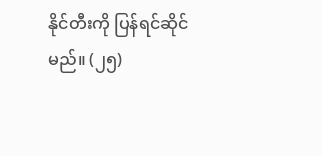နိုင်တီးကို ပြန်ရင်ဆိုင်မည်။ (၂၅)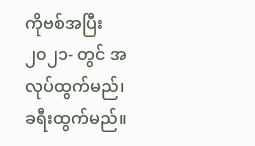ကိုဗစ်အပြီး ၂၀၂၁- တွင် အလုပ်ထွက်မည်၊ ခရီးထွက်မည်။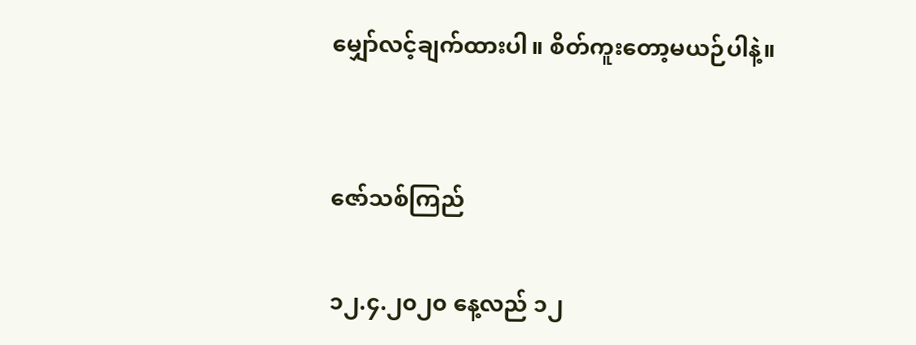မျှော်လင့်ချက်ထားပါ။ စိတ်ကူးတော့မယဉ်ပါနဲ့။


ဇော်သစ်ကြည်

၁၂.၄.၂၀၂၀ နေ့လည် ၁၂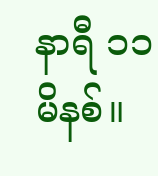နာရီ ၁၁မိနစ်။